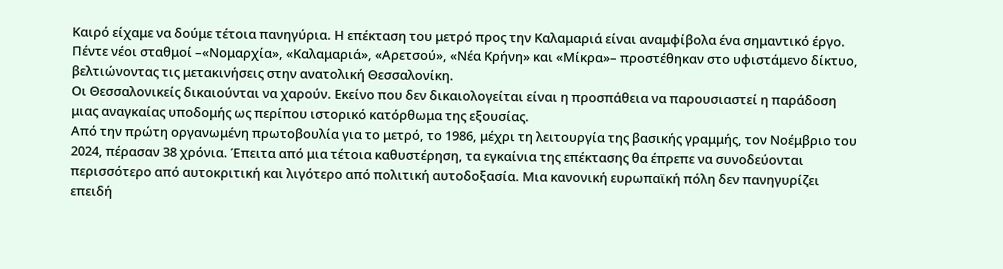Καιρό είχαμε να δούμε τέτοια πανηγύρια. Η επέκταση του μετρό προς την Καλαμαριά είναι αναμφίβολα ένα σημαντικό έργο. Πέντε νέοι σταθμοί –«Νομαρχία», «Καλαμαριά», «Αρετσού», «Νέα Κρήνη» και «Μίκρα»– προστέθηκαν στο υφιστάμενο δίκτυο, βελτιώνοντας τις μετακινήσεις στην ανατολική Θεσσαλονίκη.
Οι Θεσσαλονικείς δικαιούνται να χαρούν. Εκείνο που δεν δικαιολογείται είναι η προσπάθεια να παρουσιαστεί η παράδοση μιας αναγκαίας υποδομής ως περίπου ιστορικό κατόρθωμα της εξουσίας.
Από την πρώτη οργανωμένη πρωτοβουλία για το μετρό, το 1986, μέχρι τη λειτουργία της βασικής γραμμής, τον Νοέμβριο του 2024, πέρασαν 38 χρόνια. Έπειτα από μια τέτοια καθυστέρηση, τα εγκαίνια της επέκτασης θα έπρεπε να συνοδεύονται περισσότερο από αυτοκριτική και λιγότερο από πολιτική αυτοδοξασία. Μια κανονική ευρωπαϊκή πόλη δεν πανηγυρίζει επειδή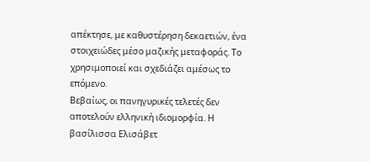απέκτησε, με καθυστέρηση δεκαετιών, ένα στοιχειώδες μέσο μαζικής μεταφοράς. Το χρησιμοποιεί και σχεδιάζει αμέσως το επόμενο.
Βεβαίως, οι πανηγυρικές τελετές δεν αποτελούν ελληνική ιδιομορφία. Η βασίλισσα Ελισάβετ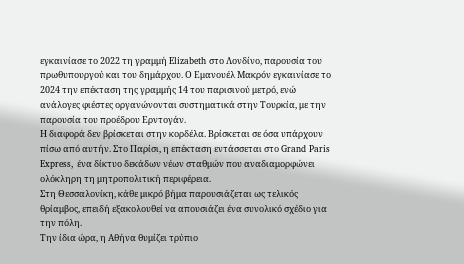εγκαινίασε το 2022 τη γραμμή Elizabeth στο Λονδίνο, παρουσία του πρωθυπουργού και του δημάρχου. Ο Εμανουέλ Μακρόν εγκαινίασε το 2024 την επέκταση της γραμμής 14 του παρισινού μετρό, ενώ ανάλογες φιέστες οργανώνονται συστηματικά στην Τουρκία, με την παρουσία του προέδρου Ερντογάν.
Η διαφορά δεν βρίσκεται στην κορδέλα. Βρίσκεται σε όσα υπάρχουν πίσω από αυτήν. Στο Παρίσι, η επέκταση εντάσσεται στο Grand Paris Express, ένα δίκτυο δεκάδων νέων σταθμών που αναδιαμορφώνει ολόκληρη τη μητροπολιτική περιφέρεια.
Στη Θεσσαλονίκη, κάθε μικρό βήμα παρουσιάζεται ως τελικός θρίαμβος, επειδή εξακολουθεί να απουσιάζει ένα συνολικό σχέδιο για την πόλη.
Την ίδια ώρα, η Αθήνα θυμίζει τρύπιο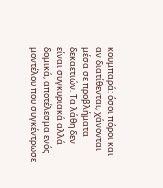κουμπαρά: όσοι πόροι και αν διατίθενται, χάνονται μέσα σε προβλήματα δεκαετιών. Τα λάθη δεν είναι συγκυριακά αλλά δομικά, αποτέλεσμα ενός μοντέλου που συγκέντρωσε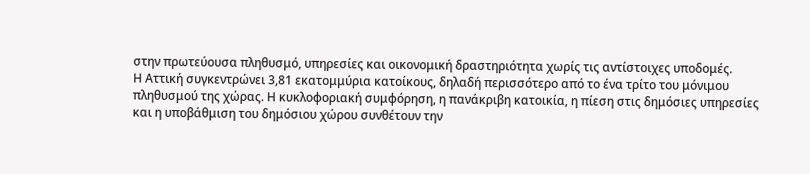στην πρωτεύουσα πληθυσμό, υπηρεσίες και οικονομική δραστηριότητα χωρίς τις αντίστοιχες υποδομές.
Η Αττική συγκεντρώνει 3,81 εκατομμύρια κατοίκους, δηλαδή περισσότερο από το ένα τρίτο του μόνιμου πληθυσμού της χώρας. Η κυκλοφοριακή συμφόρηση, η πανάκριβη κατοικία, η πίεση στις δημόσιες υπηρεσίες και η υποβάθμιση του δημόσιου χώρου συνθέτουν την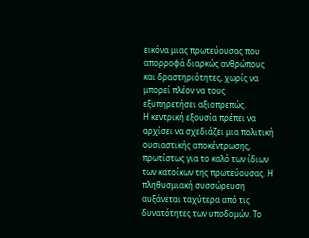εικόνα μιας πρωτεύουσας που απορροφά διαρκώς ανθρώπους και δραστηριότητες, χωρίς να μπορεί πλέον να τους εξυπηρετήσει αξιοπρεπώς.
Η κεντρική εξουσία πρέπει να αρχίσει να σχεδιάζει μια πολιτική ουσιαστικής αποκέντρωσης, πρωτίστως για το καλό των ίδιων των κατοίκων της πρωτεύουσας. Η πληθυσμιακή συσσώρευση αυξάνεται ταχύτερα από τις δυνατότητες των υποδομών. Το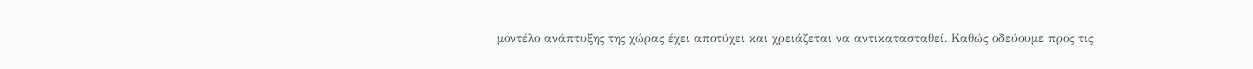μοντέλο ανάπτυξης της χώρας έχει αποτύχει και χρειάζεται να αντικατασταθεί. Καθώς οδεύουμε προς τις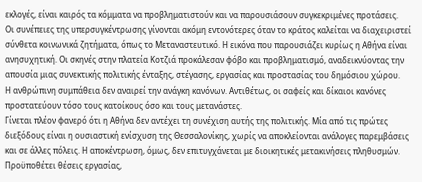εκλογές, είναι καιρός τα κόμματα να προβληματιστούν και να παρουσιάσουν συγκεκριμένες προτάσεις.
Οι συνέπειες της υπερσυγκέντρωσης γίνονται ακόμη εντονότερες όταν το κράτος καλείται να διαχειριστεί σύνθετα κοινωνικά ζητήματα, όπως το Μεταναστευτικό. Η εικόνα που παρουσιάζει κυρίως η Αθήνα είναι ανησυχητική. Οι σκηνές στην πλατεία Κοτζιά προκάλεσαν φόβο και προβληματισμό, αναδεικνύοντας την απουσία μιας συνεκτικής πολιτικής ένταξης, στέγασης, εργασίας και προστασίας του δημόσιου χώρου.
Η ανθρώπινη συμπάθεια δεν αναιρεί την ανάγκη κανόνων. Αντιθέτως, οι σαφείς και δίκαιοι κανόνες προστατεύουν τόσο τους κατοίκους όσο και τους μετανάστες.
Γίνεται πλέον φανερό ότι η Αθήνα δεν αντέχει τη συνέχιση αυτής της πολιτικής. Μία από τις πρώτες διεξόδους είναι η ουσιαστική ενίσχυση της Θεσσαλονίκης, χωρίς να αποκλείονται ανάλογες παρεμβάσεις και σε άλλες πόλεις. Η αποκέντρωση, όμως, δεν επιτυγχάνεται με διοικητικές μετακινήσεις πληθυσμών. Προϋποθέτει θέσεις εργασίας,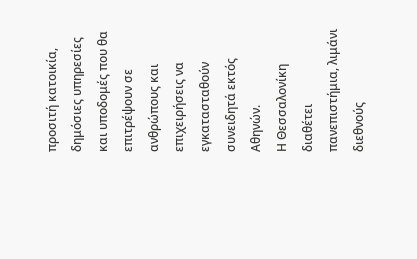προσιτή κατοικία, δημόσιες υπηρεσίες και υποδομές που θα επιτρέψουν σε ανθρώπους και επιχειρήσεις να εγκατασταθούν συνειδητά εκτός Αθηνών.
Η Θεσσαλονίκη διαθέτει πανεπιστήμια, λιμάνι διεθνούς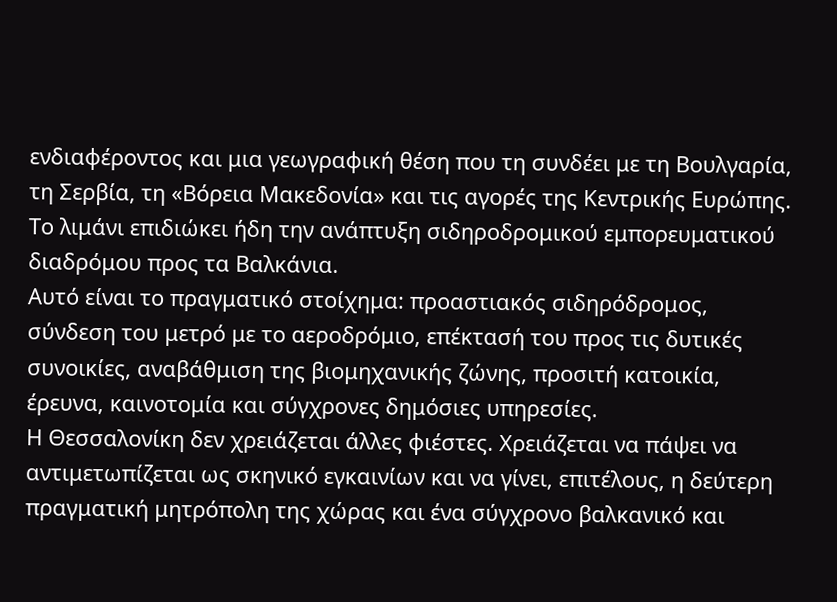ενδιαφέροντος και μια γεωγραφική θέση που τη συνδέει με τη Βουλγαρία, τη Σερβία, τη «Βόρεια Μακεδονία» και τις αγορές της Κεντρικής Ευρώπης. Το λιμάνι επιδιώκει ήδη την ανάπτυξη σιδηροδρομικού εμπορευματικού διαδρόμου προς τα Βαλκάνια.
Αυτό είναι το πραγματικό στοίχημα: προαστιακός σιδηρόδρομος, σύνδεση του μετρό με το αεροδρόμιο, επέκτασή του προς τις δυτικές συνοικίες, αναβάθμιση της βιομηχανικής ζώνης, προσιτή κατοικία, έρευνα, καινοτομία και σύγχρονες δημόσιες υπηρεσίες.
Η Θεσσαλονίκη δεν χρειάζεται άλλες φιέστες. Χρειάζεται να πάψει να αντιμετωπίζεται ως σκηνικό εγκαινίων και να γίνει, επιτέλους, η δεύτερη πραγματική μητρόπολη της χώρας και ένα σύγχρονο βαλκανικό και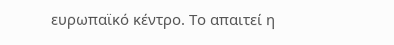ευρωπαϊκό κέντρο. Το απαιτεί η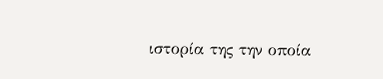ιστορία της την οποία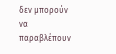δεν μπορούν να παραβλέπουν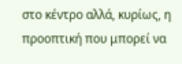στο κέντρο αλλά, κυρίως, η προοπτική που μπορεί να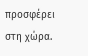προσφέρει στη χώρα.